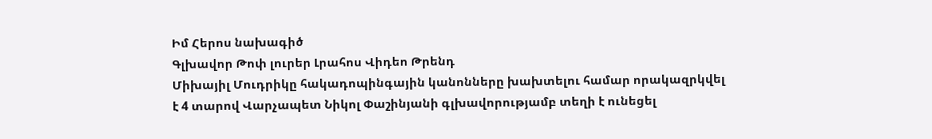Իմ Հերոս նախագիծ
Գլխավոր Թոփ լուրեր Լրահոս Վիդեո Թրենդ
Միխայիլ Մուդրիկը հակադոպինգային կանոնները խախտելու համար որակազրկվել է 4 տարով Վարչապետ Նիկոլ Փաշինյանի գլխավորությամբ տեղի է ունեցել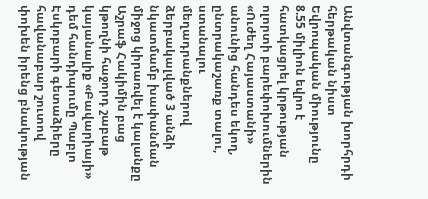Անվտանգության խորհրդի հերթական նիստ Եվրոպական միությունը 8.55 միլիոն եվրո է հատկացրել կրթության ոլորտի բարեփոխումներին «Ուժեղ Հայաստանի» անունից հանդես եկող, ընտրակաշառք տալու, ստանալու մեղադրանքներով ձերբակալված 3 անձի նկատմամբ խափանման միջոց կիրառվել է կալանքը Աշրաֆ Հակիմին բաց կթողնի հաջորդ շաբաթ կայանալիք «Բավարիայի» դեմ հանդիպումը Պաբլո Էսկոբարի գետաձիերը հավանաբար շուտով փոխեն իրենց բնակության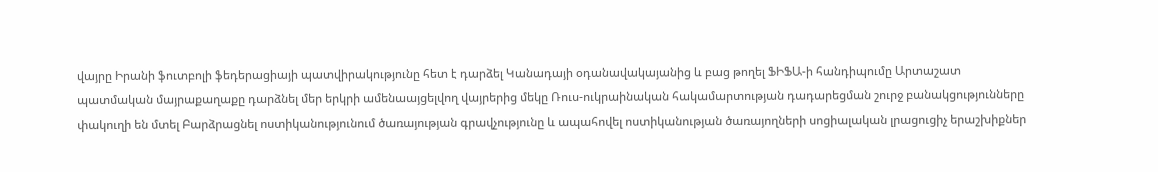վայրը Իրանի ֆուտբոլի ֆեդերացիայի պատվիրակությունը հետ է դարձել Կանադայի օդանավակայանից և բաց թողել ՖԻՖԱ-ի հանդիպումը Արտաշատ պատմական մայրաքաղաքը դարձնել մեր երկրի ամենաայցելվող վայրերից մեկը Ռուս-ուկրաինական հակամարտության դադարեցման շուրջ բանակցությունները փակուղի են մտել Բարձրացնել ոստիկանությունում ծառայության գրավչությունը և ապահովել ոստիկանության ծառայողների սոցիալական լրացուցիչ երաշխիքներ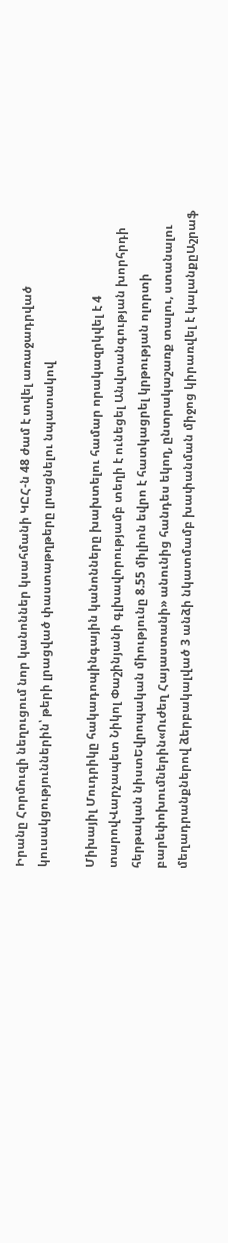Իրանը Հորմուզի նեղուցում նոր կանոններ կսահմանի ԿԸՀ-ն 48 ժամ է տվել առաջադրված կուսակցություններին՝ թերի լրացված փաստաթղթերը լրացնելու նպատակով

Միխայիլ Մուդրիկը հակադոպինգային կանոնները խախտելու համար որակազրկվել է 4 տարովՎարչապետ Նիկոլ Փաշինյանի գլխավորությամբ տեղի է ունեցել Անվտանգության խորհրդի հերթական նիստԵվրոպական միությունը 8.55 միլիոն եվրո է հատկացրել կրթության ոլորտի բարեփոխումներին«Ուժեղ Հայաստանի» անունից հանդես եկող, ընտրակաշառք տալու, ստանալու մեղադրանքներով ձերբակալված 3 անձի նկատմամբ խափանման միջոց կիրառվել է կալանքըԱշրաֆ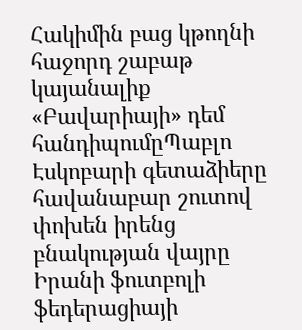Հակիմին բաց կթողնի հաջորդ շաբաթ կայանալիք «Բավարիայի» դեմ հանդիպումըՊաբլո Էսկոբարի գետաձիերը հավանաբար շուտով փոխեն իրենց բնակության վայրը Իրանի ֆուտբոլի ֆեդերացիայի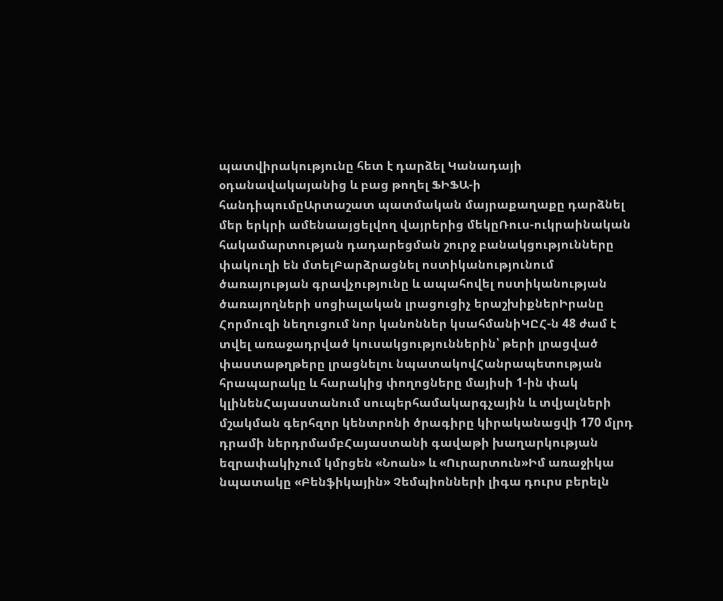պատվիրակությունը հետ է դարձել Կանադայի օդանավակայանից և բաց թողել ՖԻՖԱ-ի հանդիպումըԱրտաշատ պատմական մայրաքաղաքը դարձնել մեր երկրի ամենաայցելվող վայրերից մեկըՌուս-ուկրաինական հակամարտության դադարեցման շուրջ բանակցությունները փակուղի են մտելԲարձրացնել ոստիկանությունում ծառայության գրավչությունը և ապահովել ոստիկանության ծառայողների սոցիալական լրացուցիչ երաշխիքներԻրանը Հորմուզի նեղուցում նոր կանոններ կսահմանիԿԸՀ-ն 48 ժամ է տվել առաջադրված կուսակցություններին՝ թերի լրացված փաստաթղթերը լրացնելու նպատակովՀանրապետության հրապարակը և հարակից փողոցները մայիսի 1-ին փակ կլինենՀայաստանում սուպերհամակարգչային և տվյալների մշակման գերհզոր կենտրոնի ծրագիրը կիրականացվի 170 մլրդ դրամի ներդրմամբՀայաստանի գավաթի խաղարկության եզրափակիչում կմրցեն «Նոան» և «Ուրարտուն»Իմ առաջիկա նպատակը «Բենֆիկային» Չեմպիոնների լիգա դուրս բերելն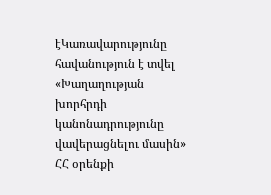էԿառավարությունը հավանություն է տվել «Խաղաղության խորհրդի կանոնադրությունը վավերացնելու մասին» ՀՀ օրենքի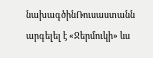նախագծինՌուսաստանն արգելել է «Ջերմուկի» ևս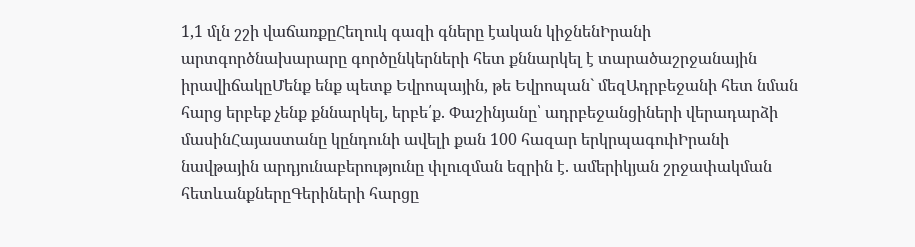1,1 մլն շշի վաճառքըՀեղուկ գազի գները էական կիջնենԻրանի արտգործնախարարը գործընկերների հետ քննարկել է տարածաշրջանային իրավիճակըՄենք ենք պետք Եվրոպային, թե Եվրոպան` մեզԱդրբեջանի հետ նման հարց երբեք չենք քննարկել, երբե՛ք. Փաշինյանը՝ ադրբեջանցիների վերադարձի մասինՀայաստանը կընդունի ավելի քան 100 հազար երկրպագուիԻրանի նավթային արդյունաբերությունը փլուզման եզրին է. ամերիկյան շրջափակման հետևանքներըԳերիների հարցը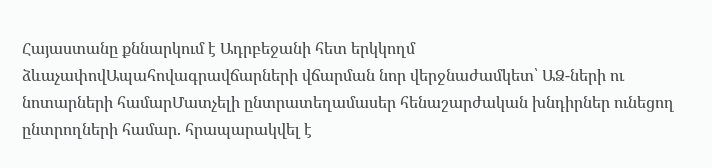Հայաստանը քննարկում է Ադրբեջանի հետ երկկողմ ձևաչափովԱպահովագրավճարների վճարման նոր վերջնաժամկետ՝ ԱՁ-ների ու նոտարների համարՄատչելի ընտրատեղամասեր հենաշարժական խնդիրներ ունեցող ընտրողների համար. հրապարակվել է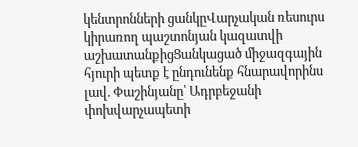կենտրոնների ցանկըՎարչական ռեսուրս կիրառող պաշտոնյան կազատվի աշխատանքիցՑանկացած միջազգային հյուրի պետք է ընդունենք հնարավորինս լավ. Փաշինյանը՝ Ադրբեջանի փոխվարչապետի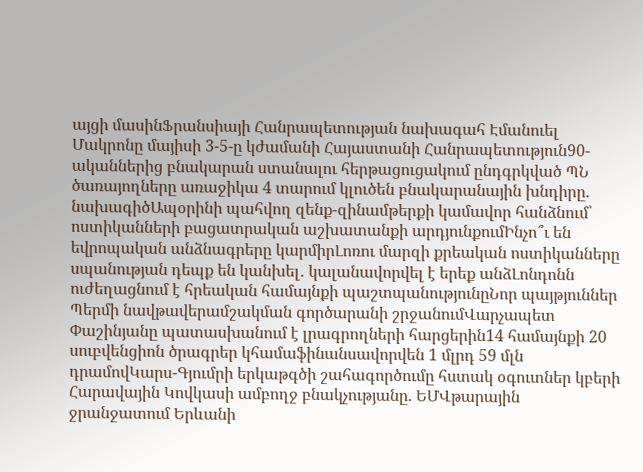այցի մասինՖրանսիայի Հանրապետության նախագահ Էմանուել Մակրոնը մայիսի 3-5-ը կժամանի Հայաստանի Հանրապետություն90-ականներից բնակարան ստանալու հերթացուցակում ընդգրկված ՊՆ ծառայողները առաջիկա 4 տարում կլուծեն բնակարանային խնդիրը. նախագիծԱպօրինի պահվող զենք-զինամթերքի կամավոր հանձնում՝ ոստիկանների բացատրական աշխատանքի արդյունքումԻնչո՞ւ են եվրոպական անձնագրերը կարմիրԼոռու մարզի քրեական ոստիկանները սպանության դեպք են կանխել․ կալանավորվել է երեք անձԼոնդոնն ուժեղացնում է հրեական համայնքի պաշտպանությունըՆոր պայթյուններ Պերմի նավթավերամշակման գործարանի շրջանումՎարչապետ Փաշինյանը պատասխանում է լրագրողների հարցերին14 համայնքի 20 սուբվենցիոն ծրագրեր կհամաֆինանսավորվեն 1 մլրդ 59 մլն դրամովԿարս-Գյումրի երկաթգծի շահագործումը հստակ օգուտներ կբերի Հարավային Կովկասի ամբողջ բնակչությանը. ԵՄՎթարային ջրանջատում Երևանի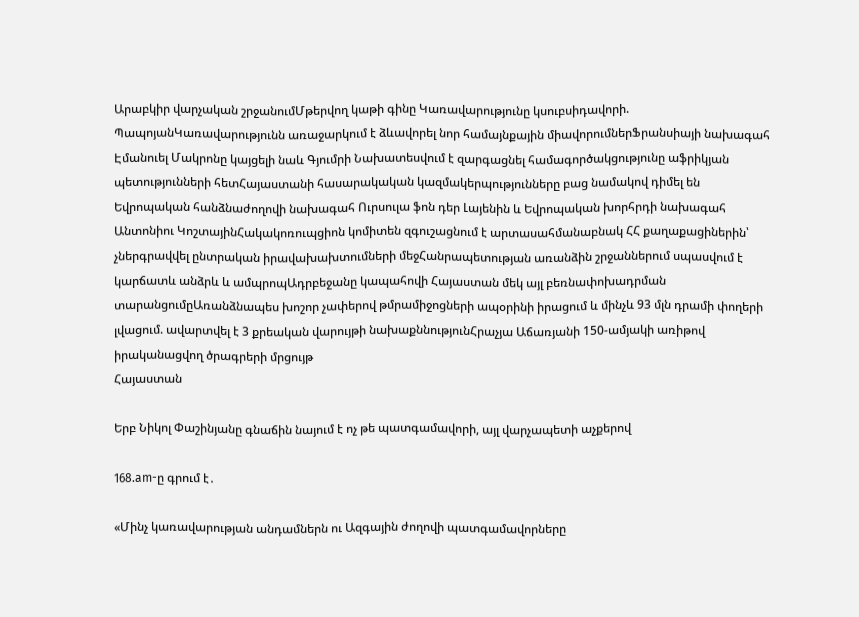Արաբկիր վարչական շրջանումՄթերվող կաթի գինը Կառավարությունը կսուբսիդավորի. ՊապոյանԿառավարությունն առաջարկում է ձևավորել նոր համայնքային միավորումներՖրանսիայի նախագահ Էմանուել Մակրոնը կայցելի նաև Գյումրի Նախատեսվում է զարգացնել համագործակցությունը աֆրիկյան պետությունների հետՀայաստանի հասարակական կազմակերպությունները բաց նամակով դիմել են Եվրոպական հանձնաժողովի նախագահ Ուրսուլա ֆոն դեր Լայենին և Եվրոպական խորհրդի նախագահ Անտոնիու ԿոշտայինՀակակոռուպցիոն կոմիտեն զգուշացնում է արտասահմանաբնակ ՀՀ քաղաքացիներին՝ չներգրավվել ընտրական իրավախախտումների մեջՀանրապետության առանձին շրջաններում սպասվում է կարճատև անձրև և ամպրոպԱդրբեջանը կապահովի Հայաստան մեկ այլ բեռնափոխադրման տարանցումըԱռանձնապես խոշոր չափերով թմրամիջոցների ապօրինի իրացում և մինչև 93 մլն դրամի փողերի լվացում. ավարտվել է 3 քրեական վարույթի նախաքննությունՀրաչյա Աճառյանի 150-ամյակի առիթով իրականացվող ծրագրերի մրցույթ
Հայաստան

Երբ Նիկոլ Փաշինյանը գնաճին նայում է ոչ թե պատգամավորի, այլ վարչապետի աչքերով

168.am-ը գրում է․

«Մինչ կառավարության անդամներն ու Ազգային ժողովի պատգամավորները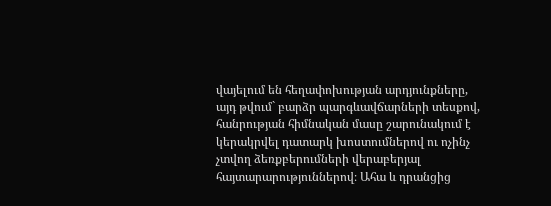վայելում են հեղափոխության արդյունքները, այդ թվում` բարձր պարգևավճարների տեսքով, հանրության հիմնական մասը շարունակում է կերակրվել դատարկ խոստումներով ու ոչինչ չտվող ձեռքբերումների վերաբերյալ հայտարարություններով։ Ահա և դրանցից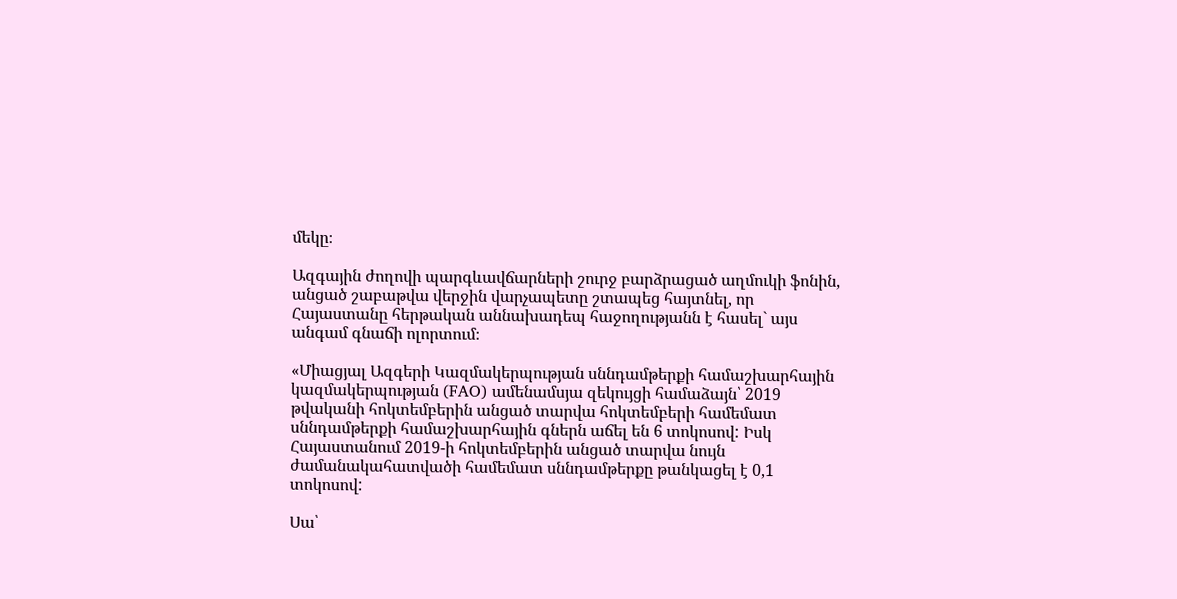մեկը։

Ազգային ժողովի պարգևավճարների շուրջ բարձրացած աղմուկի ֆոնին, անցած շաբաթվա վերջին վարչապետը շտապեց հայտնել, որ Հայաստանը հերթական աննախադեպ հաջողությանն է հասել` այս անգամ գնաճի ոլորտում։

«Միացյալ Ազգերի Կազմակերպության սննդամթերքի համաշխարհային կազմակերպության (FAO) ամենամսյա զեկույցի համաձայն՝ 2019 թվականի հոկտեմբերին անցած տարվա հոկտեմբերի համեմատ սննդամթերքի համաշխարհային գներն աճել են 6 տոկոսով: Իսկ Հայաստանում 2019-ի հոկտեմբերին անցած տարվա նույն ժամանակահատվածի համեմատ սննդամթերքը թանկացել է 0,1 տոկոսով:

Սա՝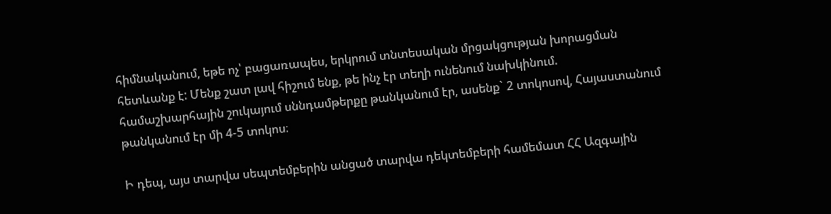հիմնականում, եթե ոչ՝ բացառապես, երկրում տնտեսական մրցակցության խորացման հետևանք է: Մենք շատ լավ հիշում ենք, թե ինչ էր տեղի ունենում նախկինում. համաշխարհային շուկայում սննդամթերքը թանկանում էր, ասենք` 2 տոկոսով, Հայաստանում թանկանում էր մի 4-5 տոկոս։

Ի դեպ, այս տարվա սեպտեմբերին անցած տարվա դեկտեմբերի համեմատ ՀՀ Ազգային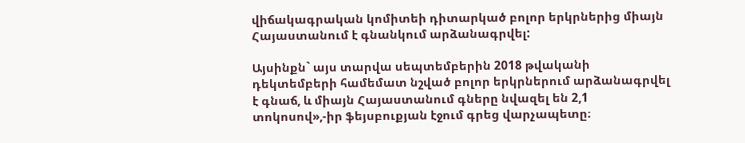վիճակագրական կոմիտեի դիտարկած բոլոր երկրներից միայն Հայաստանում է գնանկում արձանագրվել:

Այսինքն` այս տարվա սեպտեմբերին 2018 թվականի դեկտեմբերի համեմատ նշված բոլոր երկրներում արձանագրվել է գնաճ, և միայն Հայաստանում գները նվազել են 2,1 տոկոսով»,-իր ֆեյսբուքյան էջում գրեց վարչապետը։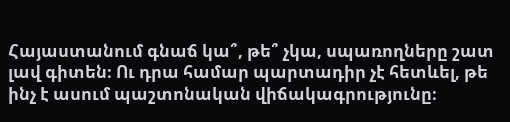Հայաստանում գնաճ կա՞, թե՞ չկա, սպառողները շատ լավ գիտեն։ Ու դրա համար պարտադիր չէ հետևել, թե ինչ է ասում պաշտոնական վիճակագրությունը։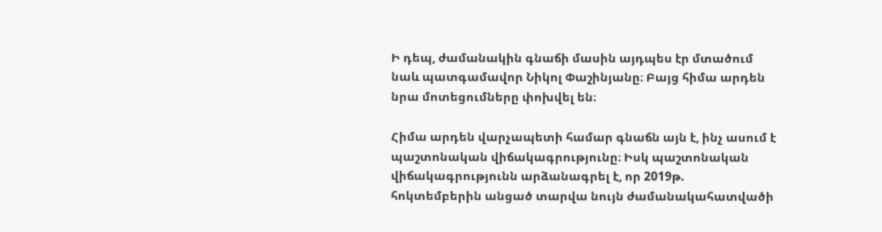Ի դեպ, ժամանակին գնաճի մասին այդպես էր մտածում նաև պատգամավոր Նիկոլ Փաշինյանը։ Բայց հիմա արդեն նրա մոտեցումները փոխվել են։

Հիմա արդեն վարչապետի համար գնաճն այն է, ինչ ասում է պաշտոնական վիճակագրությունը։ Իսկ պաշտոնական վիճակագրությունն արձանագրել է, որ 2019թ. հոկտեմբերին անցած տարվա նույն ժամանակահատվածի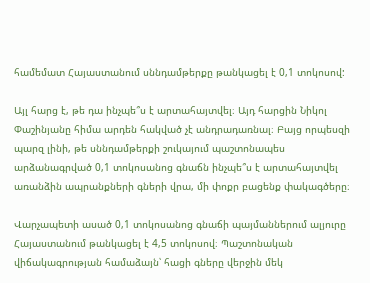համեմատ Հայաստանում սննդամթերքը թանկացել է 0,1 տոկոսով:

Այլ հարց է, թե դա ինչպե՞ս է արտահայտվել։ Այդ հարցին Նիկոլ Փաշինյանը հիմա արդեն հակված չէ անդրադառնալ։ Բայց որպեսզի պարզ լինի, թե սննդամթերքի շուկայում պաշտոնապես արձանագրված 0,1 տոկոսանոց գնաճն ինչպե՞ս է արտահայտվել առանձին ապրանքների գների վրա, մի փոքր բացենք փակագծերը։

Վարչապետի ասած 0,1 տոկոսանոց գնաճի պայմաններում ալյուրը Հայաստանում թանկացել է 4,5 տոկոսով։ Պաշտոնական վիճակագրության համաձայն՝ հացի գները վերջին մեկ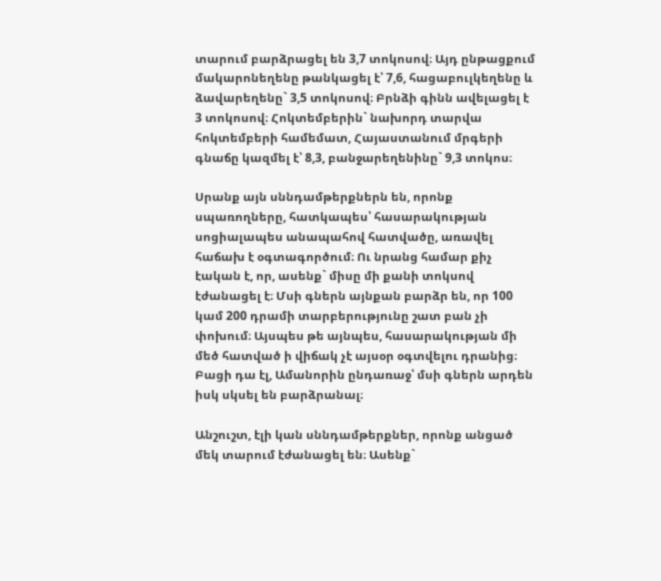տարում բարձրացել են 3,7 տոկոսով։ Այդ ընթացքում մակարոնեղենը թանկացել է՝ 7,6, հացաբուլկեղենը և ձավարեղենը` 3,5 տոկոսով։ Բրնձի գինն ավելացել է 3 տոկոսով։ Հոկտեմբերին` նախորդ տարվա հոկտեմբերի համեմատ, Հայաստանում մրգերի գնաճը կազմել է՝ 8,3, բանջարեղենինը` 9,3 տոկոս։

Սրանք այն սննդամթերքներն են, որոնք սպառողները, հատկապես՝ հասարակության սոցիալապես անապահով հատվածը, առավել հաճախ է օգտագործում։ Ու նրանց համար քիչ էական է, որ, ասենք` միսը մի քանի տոկսով էժանացել է։ Մսի գներն այնքան բարձր են, որ 100 կամ 200 դրամի տարբերությունը շատ բան չի փոխում։ Այսպես թե այնպես, հասարակության մի մեծ հատված ի վիճակ չէ այսօր օգտվելու դրանից։ Բացի դա էլ, Ամանորին ընդառաջ՝ մսի գներն արդեն իսկ սկսել են բարձրանալ։

Անշուշտ, էլի կան սննդամթերքներ, որոնք անցած մեկ տարում էժանացել են։ Ասենք`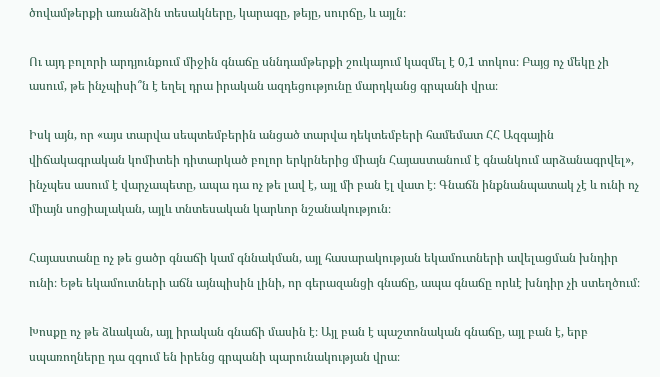ծովամթերքի առանձին տեսակները, կարագը, թեյը, սուրճը, և այլն։

Ու այդ բոլորի արդյունքում միջին գնաճը սննդամթերքի շուկայում կազմել է 0,1 տոկոս։ Բայց ոչ մեկը չի ասում, թե ինչպիսի՞ն է եղել դրա իրական ազդեցությունը մարդկանց գրպանի վրա։

Իսկ այն, որ «այս տարվա սեպտեմբերին անցած տարվա դեկտեմբերի համեմատ ՀՀ Ազգային վիճակագրական կոմիտեի դիտարկած բոլոր երկրներից միայն Հայաստանում է գնանկում արձանագրվել», ինչպես ասում է վարչապետը, ապա դա ոչ թե լավ է, այլ մի բան էլ վատ է։ Գնաճն ինքնանպատակ չէ և ունի ոչ միայն սոցիալական, այլև տնտեսական կարևոր նշանակություն։

Հայաստանը ոչ թե ցածր գնաճի կամ գննակման, այլ հասարակության եկամուտների ավելացման խնդիր ունի։ Եթե եկամուտների աճն այնպիսին լինի, որ գերազանցի գնաճը, ապա գնաճը որևէ խնդիր չի ստեղծում։

Խոսքը ոչ թե ձևական, այլ իրական գնաճի մասին է։ Այլ բան է պաշտոնական գնաճը, այլ բան է, երբ սպառողները դա զգում են իրենց գրպանի պարունակության վրա։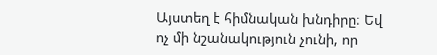Այստեղ է հիմնական խնդիրը։ Եվ ոչ մի նշանակություն չունի, որ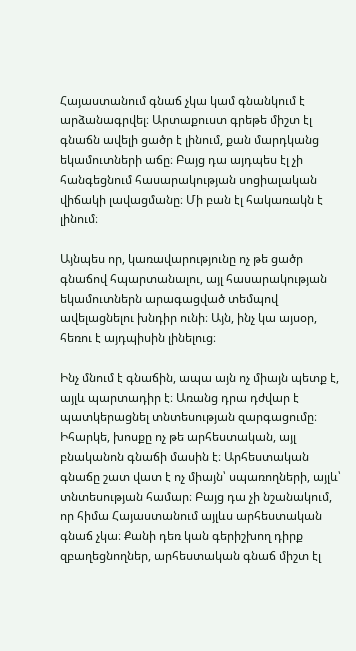Հայաստանում գնաճ չկա կամ գնանկում է արձանագրվել։ Արտաքուստ գրեթե միշտ էլ գնաճն ավելի ցածր է լինում, քան մարդկանց եկամուտների աճը։ Բայց դա այդպես էլ չի հանգեցնում հասարակության սոցիալական վիճակի լավացմանը։ Մի բան էլ հակառակն է լինում։

Այնպես որ, կառավարությունը ոչ թե ցածր գնաճով հպարտանալու, այլ հասարակության եկամուտներն արագացված տեմպով ավելացնելու խնդիր ունի։ Այն, ինչ կա այսօր, հեռու է այդպիսին լինելուց։

Ինչ մնում է գնաճին, ապա այն ոչ միայն պետք է, այլև պարտադիր է։ Առանց դրա դժվար է պատկերացնել տնտեսության զարգացումը։ Իհարկե, խոսքը ոչ թե արհեստական, այլ բնականոն գնաճի մասին է։ Արհեստական գնաճը շատ վատ է ոչ միայն՝ սպառողների, այլև՝ տնտեսության համար։ Բայց դա չի նշանակում, որ հիմա Հայաստանում այլևս արհեստական գնաճ չկա։ Քանի դեռ կան գերիշխող դիրք զբաղեցնողներ, արհեստական գնաճ միշտ էլ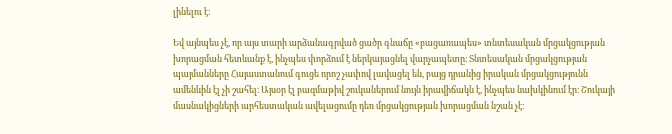լինելու է։

Եվ այնպես չէ, որ այս տարի արձանագրված ցածր գնաճը «բացառապես» տնտեսական մրցակցության խորացման հետևանք է, ինչպես փորձում է ներկայացնել վարչապետը։ Տնտեսական մրցակցության պայմանները Հայաստանում գուցե որոշ չափով լավացել են, բայց դրանից իրական մրցակցությունն ամենևին էլ չի շահել։ Այսօր էլ բազմաթիվ շուկաներում նույն իրավիճակն է, ինչպես նախկինում էր։ Շուկայի մասնակիցների արհեստական ավելացումը դեռ մրցակցության խորացման նշան չէ։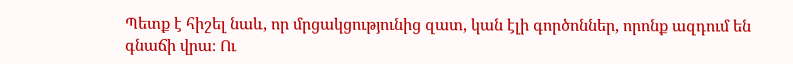Պետք է հիշել նաև, որ մրցակցությունից զատ, կան էլի գործոններ, որոնք ազդում են գնաճի վրա։ Ու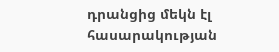դրանցից մեկն էլ հասարակության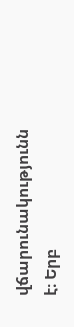վճարունակությունն է։ Երբ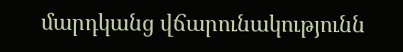մարդկանց վճարունակությունն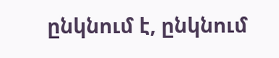ընկնում է, ընկնում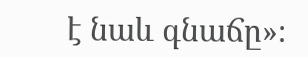է նաև գնաճը»։